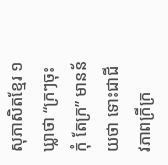សុភាសិតខ្មែរ ១ឃ្លាថា “ក្រៗចុះ កុំ តែក្រ” មានន័យថា ទោះជាជីវភាពក្រីក្រ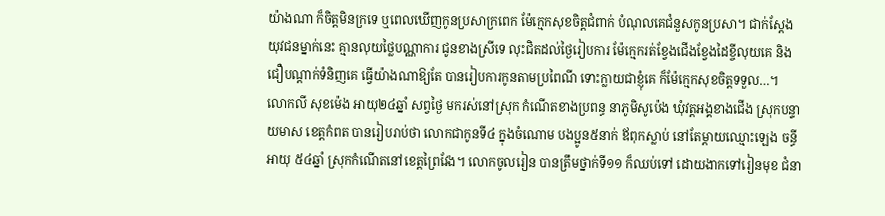យ៉ាងណា ក៏ចិត្តមិនក្រទេ ឬពេលឃើញកូនប្រសាក្រពេក ម៉ែក្មេកសុខចិត្តជំពាក់ បំណុលគេជំនួសកូនប្រសា។ ជាក់ស្តែង យុវជនម្នាក់នេះ គ្មានលុយថ្លៃបណ្ណាការ ជូនខាងស្រីទេ លុះជិតដល់ថ្ងៃរៀបការ ម៉ែក្មេករត់ខ្វែងជើងខ្វែងដៃខ្ចីលុយគេ និង ជឿបណ្តាក់ទំនិញគេ ធ្វើយ៉ាងណាឱ្យតែ បានរៀបការកូនតាមប្រពៃណី ទោះក្លាយជាខ្ញុំគេ ក៏ម៉ែក្មេកសុខចិត្តទទួល…។
លោកលី សុខម៉េង អាយុ២៤ឆ្នាំ សព្វថ្ងៃ មករស់នៅស្រុក កំណើតខាងប្រពន្ធ នាភូមិសូប៉េង ឃុំវត្តអង្គខាងជើង ស្រុកបន្ទាយមាស ខេត្តកំពត បានរៀបរាប់ថា លោកជាកូនទី៤ ក្នុងចំណោម បងប្អូន៥នាក់ ឪពុកស្លាប់ នៅតែម្តាយឈ្មោះឡេង ចន្ធី អាយុ ៥៤ឆ្នាំ ស្រុកកំណើតនៅខេត្តព្រៃវែង។ លោកចូលរៀន បានត្រឹមថ្នាក់ទី១១ ក៏ឈប់ទៅ ដោយងាកទៅរៀនមុខ ជំនា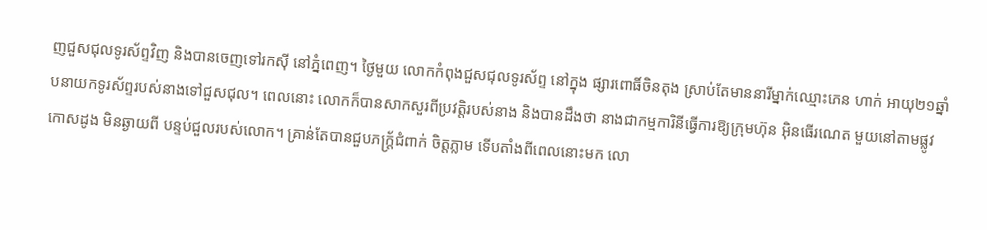ញជួសជុលទូរស័ព្ទវិញ និងបានចេញទៅរកស៊ី នៅភ្នំពេញ។ ថ្ងៃមួយ លោកកំពុងជួសជុលទូរស័ព្ទ នៅក្នុង ផ្សារពោធិ៍ចិនតុង ស្រាប់តែមាននារីម្នាក់ឈ្មោះភេន ហាក់ អាយុ២១ឆ្នាំ បនាយកទូរស័ព្ទរបស់នាងទៅជួសជុល។ ពេលនោះ លោកក៏បានសាកសួរពីប្រវត្តិរបស់នាង និងបានដឹងថា នាងជាកម្មការិនីធ្វើការឱ្យក្រុមហ៊ុន អ៊ិនធើរណេត មួយនៅតាមផ្លូវកោសដូង មិនឆ្ងាយពី បន្ទប់ជួលរបស់លោក។ គ្រាន់តែបានជួបភក្ត្រ័ជំពាក់ ចិត្តភ្លាម ទើបតាំងពីពេលនោះមក លោ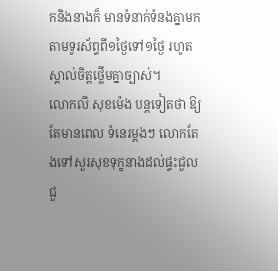កនិងនាងក៏ មានទំនាក់ទំនងគ្នាមក តាមទូរស័ព្ទពី១ថ្ងៃទៅ១ថ្ងៃ រហូតស្គាល់ចិត្តថ្លើមគ្នាច្បាស់។
លោកលី សុខម៉េង បន្តទៀតថា ឱ្យតែមានពេល ទំនេរម្តងៗ លោកតែងទៅសួរសុខទុក្ខនាងដល់ផ្ទះជួល ជួ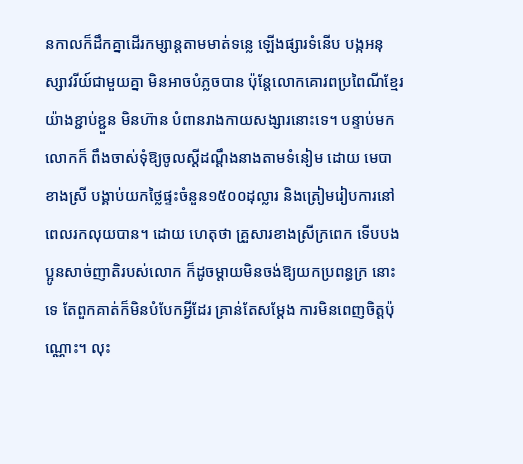នកាលក៏ដឹកគ្នាដើរកម្សាន្តតាមមាត់ទន្លេ ឡើងផ្សារទំនើប បង្កអនុស្សាវរីយ៍ជាមួយគ្នា មិនអាចបំភ្លចបាន ប៉ុន្តែលោកគោរពប្រពៃណីខ្មែរយ៉ាងខ្ជាប់ខ្ជួន មិនហ៊ាន បំពានរាងកាយសង្សារនោះទេ។ បន្ទាប់មក លោកក៏ ពឹងចាស់ទុំឱ្យចូលស្តីដណ្តឹងនាងតាមទំនៀម ដោយ មេបាខាងស្រី បង្គាប់យកថ្លៃផ្ទះចំនួន១៥០០ដុល្លារ និងត្រៀមរៀបការនៅពេលរកលុយបាន។ ដោយ ហេតុថា គ្រួសារខាងស្រីក្រពេក ទើបបងប្អូនសាច់ញាតិរបស់លោក ក៏ដូចម្តាយមិនចង់ឱ្យយកប្រពន្ធក្រ នោះទេ តែពួកគាត់ក៏មិនបំបែកអ្វីដែរ គ្រាន់តែសម្តែង ការមិនពេញចិត្តប៉ុណ្ណោះ។ លុះ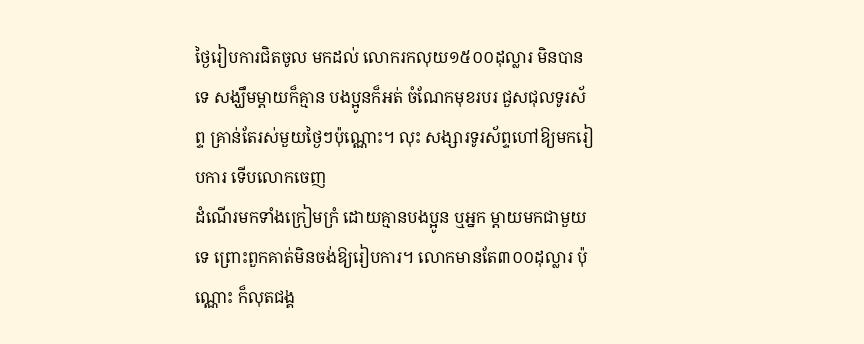ថ្ងៃរៀបការជិតចូល មកដល់ លោករកលុយ១៥០០ដុល្លារ មិនបានទេ សង្ឃឹមម្តាយក៏គ្មាន បងប្អូនក៏អត់ ចំណែកមុខរបរ ជួសជុលទូរស័ព្ទ គ្រាន់តែរស់មួយថ្ងៃៗប៉ុណ្ណោះ។ លុះ សង្សារទូរស័ព្ទហៅឱ្យមករៀបការ ទើបលោកចេញ
ដំណើរមកទាំងក្រៀមក្រំ ដោយគ្មានបងប្អូន ឬអ្នក ម្តាយមកជាមួយទេ ព្រោះពួកគាត់មិនចង់ឱ្យរៀបការ។ លោកមានតែ៣០០ដុល្លារ ប៉ុណ្ណោះ ក៏លុតជង្គ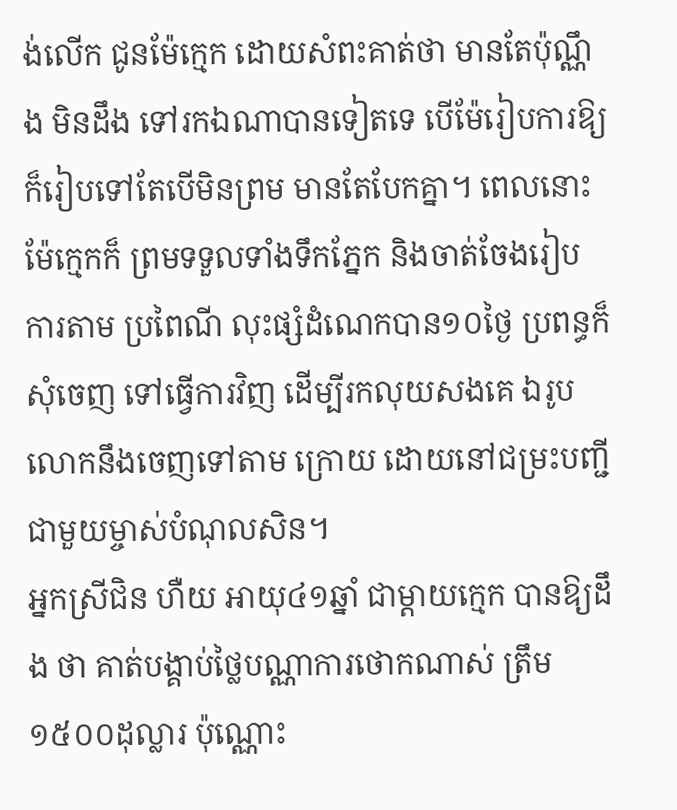ង់លើក ជូនម៉ែក្មេក ដោយសំពះគាត់ថា មានតែប៉ុណ្ណឹង មិនដឹង ទៅរកឯណាបានទៀតទេ បើម៉ែរៀបការឱ្យ ក៏រៀបទៅតែបើមិនព្រម មានតែបែកគ្នា។ ពេលនោះ ម៉ែក្មេកក៏ ព្រមទទួលទាំងទឹកភ្នែក និងចាត់ចែងរៀបការតាម ប្រពៃណី លុះផ្សំដំណេកបាន១០ថ្ងៃ ប្រពន្ធក៏សុំចេញ ទៅធ្វើការវិញ ដើម្បីរកលុយសងគេ ឯរូបលោកនឹងចេញទៅតាម ក្រោយ ដោយនៅជម្រះបញ្ជីជាមួយម្ចាស់បំណុលសិន។
អ្នកស្រីជិន ហឺយ អាយុ៤១ឆ្នាំ ជាម្តាយក្មេក បានឱ្យដឹង ថា គាត់បង្គាប់ថ្លៃបណ្ណាការថោកណាស់ ត្រឹម១៥០០ដុល្លារ ប៉ុណ្ណោះ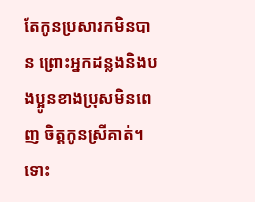តែកូនប្រសារកមិនបាន ព្រោះអ្នកដន្លងនិងបងប្អូនខាងប្រុសមិនពេញ ចិត្តកូនស្រីគាត់។ ទោះ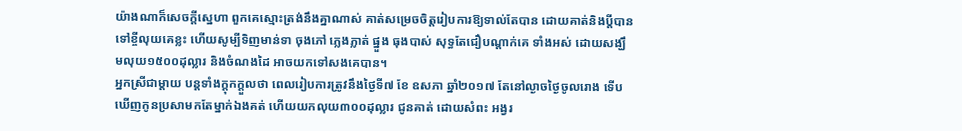យ៉ាងណាក៏សេចក្តីស្នេហា ពួកគេស្មោះត្រង់នឹងគ្នាណាស់ គាត់សម្រេចចិត្តរៀបការឱ្យទាល់តែបាន ដោយគាត់និងប្តីបានទៅខ្ចីលុយគេខ្លះ ហើយសូម្បីទិញមាន់ទា ចុងភៅ ភ្លេងភ្លាត់ ផ្នួង ធុងបាស់ សុទ្ធតែជឿបណ្តាក់គេ ទាំងអស់ ដោយសង្ឃឹមលុយ១៥០០ដុល្លារ និងចំណងដៃ អាចយកទៅសងគេបាន។
អ្នកស្រីជាម្តាយ បន្តទាំងក្តុកក្តួលថា ពេលរៀបការត្រូវនឹងថ្ងៃទី៧ ខែ ឧសភា ឆ្នាំ២០១៧ តែនៅល្ងាចថ្ងៃចូលរោង ទើបឃើញកូនប្រសាមកតែម្នាក់ឯងគត់ ហើយយកលុយ៣០០ដុល្លារ ជូនគាត់ ដោយសំពះ អង្វរ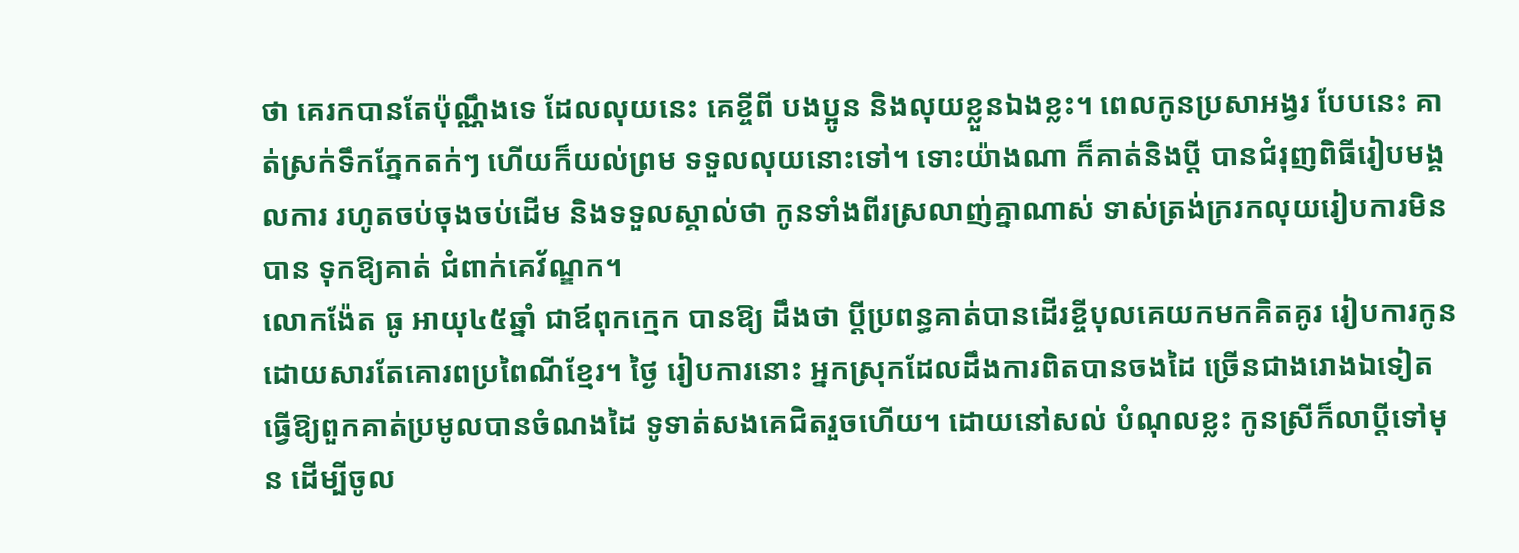ថា គេរកបានតែប៉ុណ្ណឹងទេ ដែលលុយនេះ គេខ្ចីពី បងប្អូន និងលុយខ្លួនឯងខ្លះ។ ពេលកូនប្រសាអង្វរ បែបនេះ គាត់ស្រក់ទឹកភ្នែកតក់ៗ ហើយក៏យល់ព្រម ទទួលលុយនោះទៅ។ ទោះយ៉ាងណា ក៏គាត់និងប្តី បានជំរុញពិធីរៀបមង្គលការ រហូតចប់ចុងចប់ដើម និងទទួលស្គាល់ថា កូនទាំងពីរស្រលាញ់គ្នាណាស់ ទាស់ត្រង់ក្ររកលុយរៀបការមិនបាន ទុកឱ្យគាត់ ជំពាក់គេវ័ណ្ឌក។
លោកង៉ែត ធូ អាយុ៤៥ឆ្នាំ ជាឪពុកក្មេក បានឱ្យ ដឹងថា ប្តីប្រពន្ធគាត់បានដើរខ្ចីបុលគេយកមកគិតគូរ រៀបការកូន ដោយសារតែគោរពប្រពៃណីខ្មែរ។ ថ្ងៃ រៀបការនោះ អ្នកស្រុកដែលដឹងការពិតបានចងដៃ ច្រើនជាងរោងឯទៀត ធ្វើឱ្យពួកគាត់ប្រមូលបានចំណងដៃ ទូទាត់សងគេជិតរួចហើយ។ ដោយនៅសល់ បំណុលខ្លះ កូនស្រីក៏លាប្តីទៅមុន ដើម្បីចូល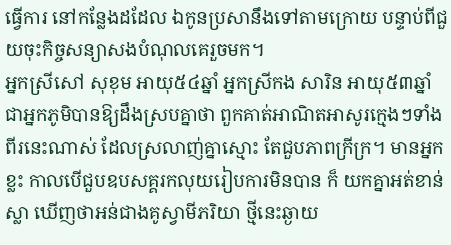ធ្វើការ នៅកន្លែងដដែល ឯកូនប្រសានឹងទៅតាមក្រោយ បន្ទាប់ពីជួយចុះកិច្ចសន្យាសងបំណុលគេរួចមក។
អ្នកស្រីសៅ សុខុម អាយុ៥៤ឆ្នាំ អ្នកស្រីកង សារិន អាយុ៥៣ឆ្នាំ ជាអ្នកភូមិបានឱ្យដឹងស្របគ្នាថា ពួកគាត់អាណិតអាសូរក្មេងៗទាំងពីរនេះណាស់ ដែលស្រលាញ់គ្នាស្មោះ តែជួបភាពក្រីក្រ។ មានអ្នកខ្លះ កាលបើជួបឧបសគ្គរកលុយរៀបការមិនបាន ក៏ យកគ្នាអត់ខាន់ស្លា ឃើញថាអន់ជាងគូស្វាមីភរិយា ថ្មីនេះឆ្ងាយ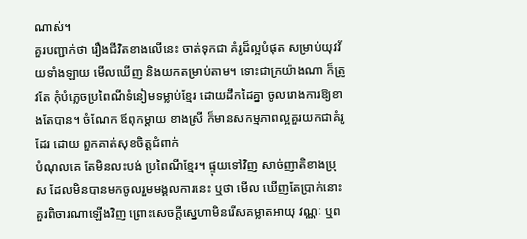ណាស់។
គួរបញ្ជាក់ថា រឿងជីវិតខាងលើនេះ ចាត់ទុកជា គំរូដ៏ល្អបំផុត សម្រាប់យុវវ័យទាំងឡាយ មើលឃើញ និងយកតម្រាប់តាម។ ទោះជាក្រយ៉ាងណា ក៏ត្រូវតែ កុំបំភ្លេចប្រពៃណីទំនៀមទម្លាប់ខ្មែរ ដោយដឹកដៃគ្នា ចូលរោងការឱ្យខាងតែបាន។ ចំណែក ឪពុកម្តាយ ខាងស្រី ក៏មានសកម្មភាពល្អគួរយកជាគំរូដែរ ដោយ ពួកគាត់សុខចិត្តជំពាក់
បំណុលគេ តែមិនលះបង់ ប្រពៃណីខ្មែរ។ ផ្ទុយទៅវិញ សាច់ញាតិខាងប្រុស ដែលមិនបានមកចូលរួមមង្គលការនេះ ឬថា មើល ឃើញតែប្រាក់នោះ គួរពិចារណាឡើងវិញ ព្រោះសេចក្តីស្នេហាមិនរើសគម្លាតអាយុ វណ្ណៈ ឬព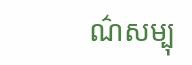ណ៌សម្បុ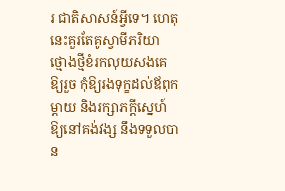រ ជាតិសាសន៍អ្វីទេ។ ហេតុនេះគួរតែគូស្វាមីភរិយា ថ្មោងថ្មីខំរកលុយសងគេឱ្យរួច កុំឱ្យរងទុក្ខដល់ឪពុក ម្តាយ និងរក្សាភក្តីស្នេហ៍ឱ្យនៅគង់វង្ស នឹងទទួលបាន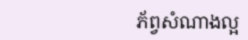ភ័ព្វសំណាងល្អ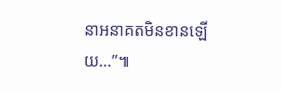នាអនាគតមិនខានឡើយ…”៕